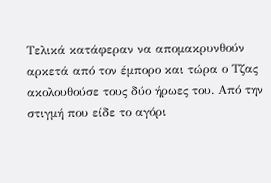Τελικά κατάφεραν να απομακρυνθούν αρκετά από τον έμπορο και τώρα ο Τζας ακολουθούσε τους δύο ήρωες του. Από την στιγμή που είδε το αγόρι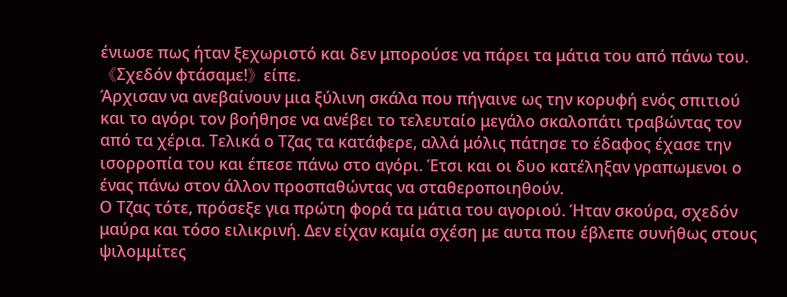ένιωσε πως ήταν ξεχωριστό και δεν μπορούσε να πάρει τα μάτια του από πάνω του.
《Σχεδόν φτάσαμε!》είπε.
Άρχισαν να ανεβαίνουν μια ξύλινη σκάλα που πήγαινε ως την κορυφή ενός σπιτιού και το αγόρι τον βοήθησε να ανέβει το τελευταίο μεγάλο σκαλοπάτι τραβώντας τον από τα χέρια. Τελικά ο Τζας τα κατάφερε, αλλά μόλις πάτησε το έδαφος έχασε την ισορροπία του και έπεσε πάνω στο αγόρι. Έτσι και οι δυο κατέληξαν γραπωμενοι ο ένας πάνω στον άλλον προσπαθώντας να σταθεροποιηθούν.
Ο Τζας τότε, πρόσεξε για πρώτη φορά τα μάτια του αγοριού. Ήταν σκούρα, σχεδόν μαύρα και τόσο ειλικρινή. Δεν είχαν καμία σχέση με αυτα που έβλεπε συνήθως στους ψιλομμίτες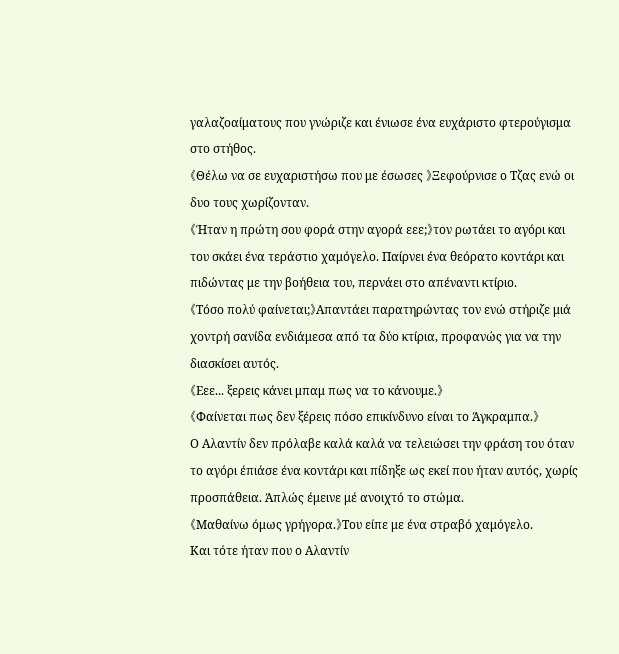γαλαζοαίματους που γνώριζε και ένιωσε ένα ευχάριστο φτερούγισμα στο στήθος.
《Θέλω να σε ευχαριστήσω που με έσωσες 》Ξεφούρνισε ο Τζας ενώ οι δυο τους χωρίζονταν.
《Ήταν η πρώτη σου φορά στην αγορά εεε;》τον ρωτάει το αγόρι και του σκάει ένα τεράστιο χαμόγελο. Παίρνει ένα θεόρατο κοντάρι και πιδώντας με την βοήθεια του, περνάει στο απέναντι κτίριο.
《Τόσο πολύ φαίνεται;》Απαντάει παρατηρώντας τον ενώ στήριζε μιά χοντρή σανίδα ενδιάμεσα από τα δύο κτίρια, προφανώς για να την διασκίσει αυτός.
《Εεε... ξερεις κάνει μπαμ πως να το κάνουμε.》
《Φαίνεται πως δεν ξέρεις πόσο επικίνδυνο είναι το Άγκραμπα.》
Ο Αλαντίν δεν πρόλαβε καλά καλά να τελειώσει την φράση του όταν το αγόρι έπιάσε ένα κοντάρι και πίδηξε ως εκεί που ήταν αυτός, χωρίς προσπάθεια. Άπλώς έμεινε μέ ανοιχτό το στώμα.
《Μαθαίνω όμως γρήγορα.》Του είπε με ένα στραβό χαμόγελο.
Και τότε ήταν που ο Αλαντίν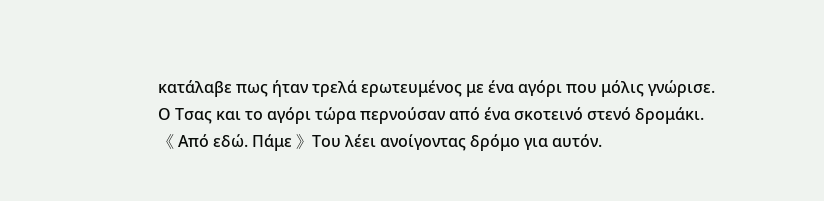κατάλαβε πως ήταν τρελά ερωτευμένος με ένα αγόρι που μόλις γνώρισε.
Ο Τσας και το αγόρι τώρα περνούσαν από ένα σκοτεινό στενό δρομάκι.
《 Από εδώ. Πάμε 》Του λέει ανοίγοντας δρόμο για αυτόν.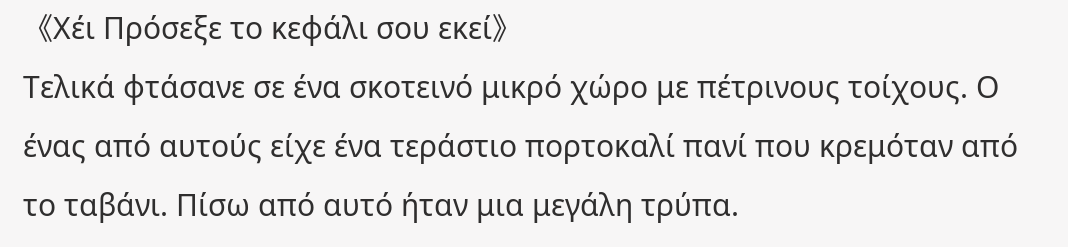《Χέι Πρόσεξε το κεφάλι σου εκεί》
Τελικά φτάσανε σε ένα σκοτεινό μικρό χώρο με πέτρινους τοίχους. Ο ένας από αυτούς είχε ένα τεράστιο πορτοκαλί πανί που κρεμόταν από το ταβάνι. Πίσω από αυτό ήταν μια μεγάλη τρύπα.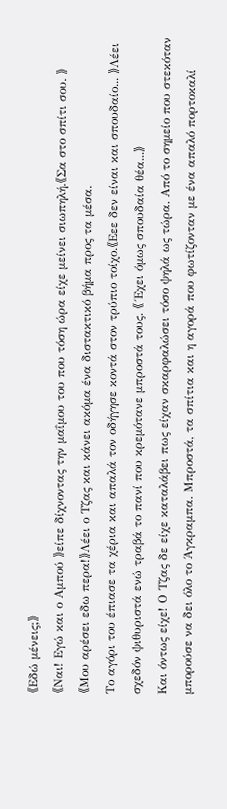《Εδώ μένεις;》
《Ναι! Εγώ και ο Αμπού 》είπε δίχνοντας την μαΐμου του που τόση ώρα είχε μείνει σιωπηλή.《Σα στο σπίτι σου. 》
《Μου αρέσει εδω περα!》Λέει ο Τζας και κάνει ακόμα ένα διστακτικό βήμα προς τα μέσα.
Το αγόρι του έπιασε τα χέρια και απαλά τον οδήγησε κοντά στον τρύπιο τοίχο.《Εεε δεν είναι και σπουδαίο... 》Λέει σχεδόν ψιθυριστά ενώ τραβά το πανί που κρεμότανε μπροστά τους. 《 Έχει όμως σπουδαία θέα...》
Και όντως είχε! Ο Τζας δε είχε καταλάβει πως είχαν σκαρφαλώσει τόσο ψηλά ως τώρα. Από το σημείο που στεκόταν μπορούσε να δει όλο το Άγκραμπα. Μπροστά, τα σπίτια και η αγορά που φωτίζονταν με ένα απαλό πορτοκαλί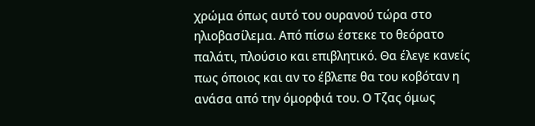χρώμα όπως αυτό του ουρανού τώρα στο ηλιοβασίλεμα. Από πίσω έστεκε το θεόρατο παλάτι, πλούσιο και επιβλητικό. Θα έλεγε κανείς πως όποιος και αν το έβλεπε θα του κοβόταν η ανάσα από την όμορφιά του. Ο Τζας όμως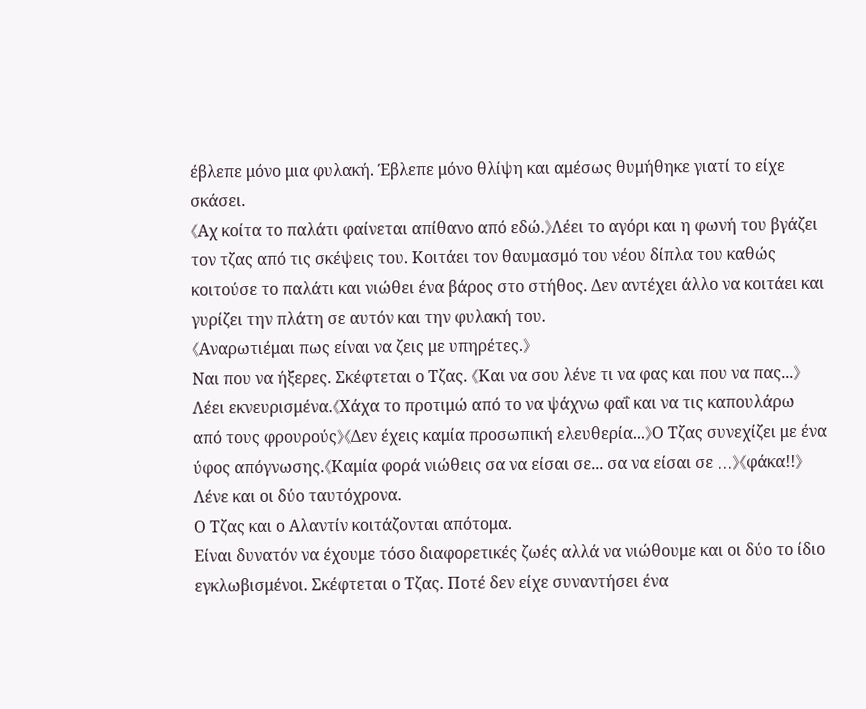έβλεπε μόνο μια φυλακή. Έβλεπε μόνο θλίψη και αμέσως θυμήθηκε γιατί το είχε σκάσει.
《Αχ κοίτα το παλάτι φαίνεται απίθανο από εδώ.》Λέει το αγόρι και η φωνή του βγάζει τον τζας από τις σκέψεις του. Κοιτάει τον θαυμασμό του νέου δίπλα του καθώς κοιτούσε το παλάτι και νιώθει ένα βάρος στο στήθος. Δεν αντέχει άλλο να κοιτάει και γυρίζει την πλάτη σε αυτόν και την φυλακή του.
《Αναρωτιέμαι πως είναι να ζεις με υπηρέτες.》
Ναι που να ήξερες. Σκέφτεται ο Τζας. 《Και να σου λένε τι να φας και που να πας...》Λέει εκνευρισμένα.《Χάχα το προτιμώ από το να ψάχνω φαΐ και να τις καπουλάρω από τους φρουρούς》《Δεν έχεις καμία προσωπική ελευθερία...》Ο Τζας συνεχίζει με ένα ύφος απόγνωσης.《Καμία φορά νιώθεις σα να είσαι σε... σα να είσαι σε ...》《φάκα!!》Λένε και οι δύο ταυτόχρονα.
Ο Τζας και ο Αλαντίν κοιτάζονται απότομα.
Είναι δυνατόν να έχουμε τόσο διαφορετικές ζωές αλλά να νιώθουμε και οι δύο το ίδιο εγκλωβισμένοι. Σκέφτεται ο Τζας. Ποτέ δεν είχε συναντήσει ένα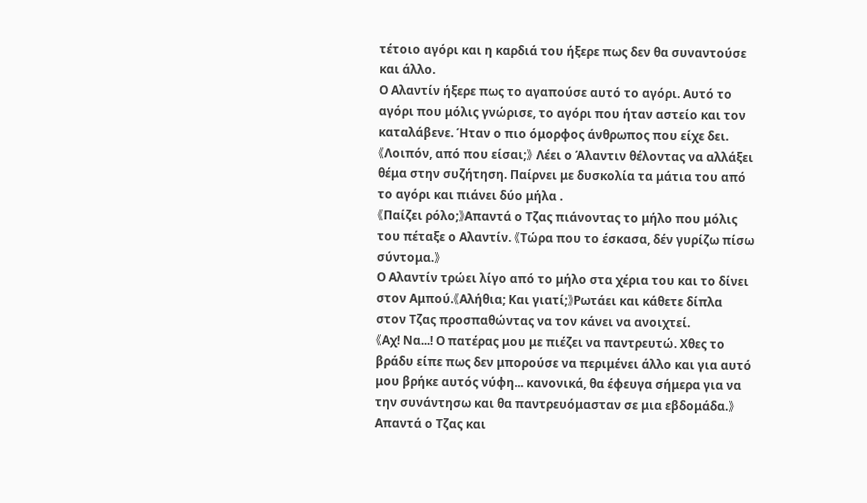τέτοιο αγόρι και η καρδιά του ήξερε πως δεν θα συναντούσε και άλλο.
Ο Αλαντίν ήξερε πως το αγαπούσε αυτό το αγόρι. Αυτό το αγόρι που μόλις γνώρισε, το αγόρι που ήταν αστείο και τον καταλάβενε. Ήταν ο πιο όμορφος άνθρωπος που είχε δει.
《Λοιπόν, από που είσαι;》 Λέει ο Άλαντιν θέλοντας να αλλάξει θέμα στην συζήτηση. Παίρνει με δυσκολία τα μάτια του από το αγόρι και πιάνει δύο μήλα .
《Παίζει ρόλο;》Απαντά ο Τζας πιάνοντας το μήλο που μόλις του πέταξε ο Αλαντίν. 《Τώρα που το έσκασα, δέν γυρίζω πίσω σύντομα.》
Ο Αλαντίν τρώει λίγο από το μήλο στα χέρια του και το δίνει στον Αμπού.《Αλήθια; Και γιατί;》Ρωτάει και κάθετε δίπλα στον Τζας προσπαθώντας να τον κάνει να ανοιχτεί.
《Αχ! Να...! Ο πατέρας μου με πιέζει να παντρευτώ. Χθες το βράδυ είπε πως δεν μπορούσε να περιμένει άλλο και για αυτό μου βρήκε αυτός νύφη... κανονικά, θα έφευγα σήμερα για να την συνάντησω και θα παντρευόμασταν σε μια εβδομάδα.》Απαντά ο Τζας και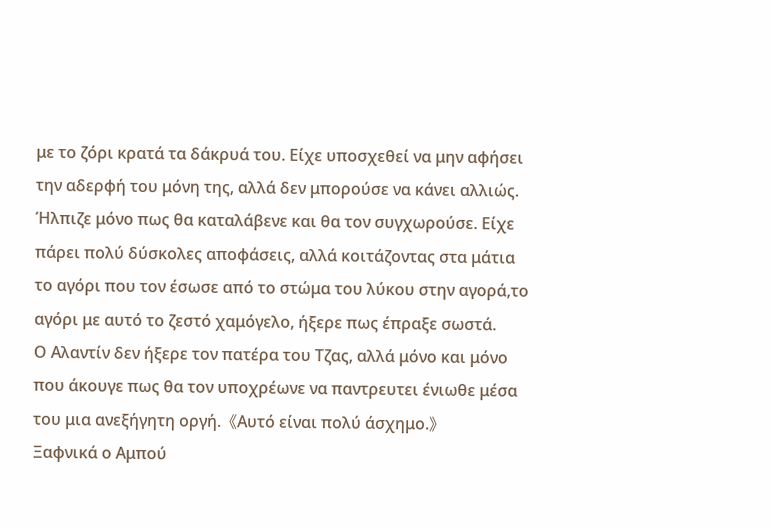με το ζόρι κρατά τα δάκρυά του. Είχε υποσχεθεί να μην αφήσει την αδερφή του μόνη της, αλλά δεν μπορούσε να κάνει αλλιώς. Ήλπιζε μόνο πως θα καταλάβενε και θα τον συγχωρούσε. Είχε πάρει πολύ δύσκολες αποφάσεις, αλλά κοιτάζοντας στα μάτια το αγόρι που τον έσωσε από το στώμα του λύκου στην αγορά,το αγόρι με αυτό το ζεστό χαμόγελο, ήξερε πως έπραξε σωστά.
Ο Αλαντίν δεν ήξερε τον πατέρα του Τζας, αλλά μόνο και μόνο που άκουγε πως θα τον υποχρέωνε να παντρευτει ένιωθε μέσα του μια ανεξήγητη οργή.《Αυτό είναι πολύ άσχημο.》
Ξαφνικά ο Αμπού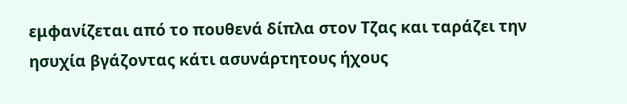εμφανίζεται από το πουθενά δίπλα στον Τζας και ταράζει την ησυχία βγάζοντας κάτι ασυνάρτητους ήχους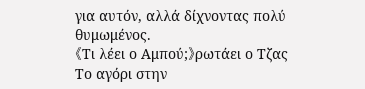για αυτόν, αλλά δίχνοντας πολύ θυμωμένος.
《Τι λέει ο Αμπού;》ρωτάει ο Τζας
Το αγόρι στην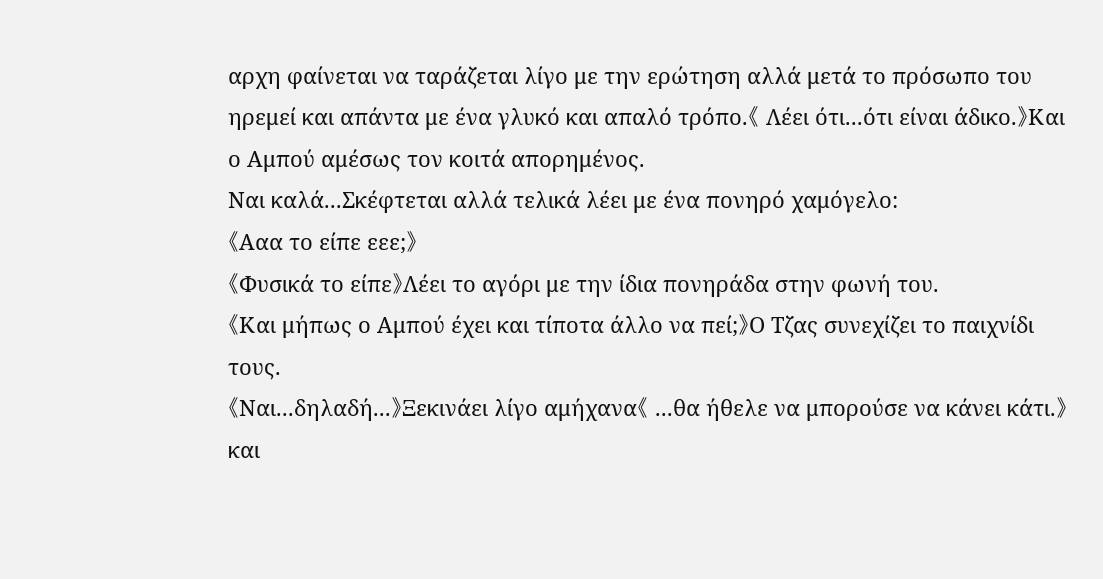αρχη φαίνεται να ταράζεται λίγο με την ερώτηση αλλά μετά το πρόσωπο του ηρεμεί και απάντα με ένα γλυκό και απαλό τρόπο.《 Λέει ότι...ότι είναι άδικο.》Και ο Αμπού αμέσως τον κοιτά απορημένος.
Ναι καλά...Σκέφτεται αλλά τελικά λέει με ένα πονηρό χαμόγελο:
《Ααα το είπε εεε;》
《Φυσικά το είπε》Λέει το αγόρι με την ίδια πονηράδα στην φωνή του.
《Και μήπως ο Αμπού έχει και τίποτα άλλο να πεί;》Ο Τζας συνεχίζει το παιχνίδι τους.
《Ναι...δηλαδή...》Ξεκινάει λίγο αμήχανα《 ...θα ήθελε να μπορούσε να κάνει κάτι.》και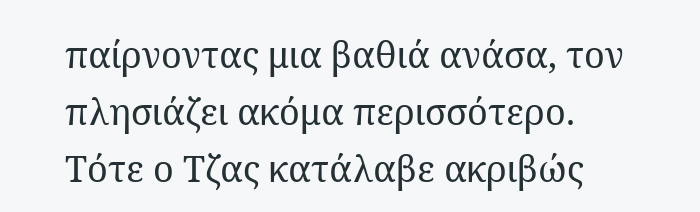παίρνοντας μια βαθιά ανάσα, τον πλησιάζει ακόμα περισσότερο.
Τότε ο Τζας κατάλαβε ακριβώς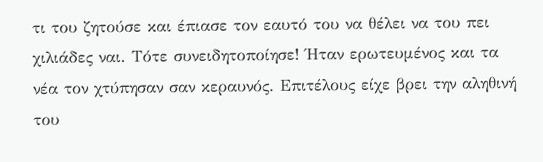τι του ζητούσε και έπιασε τον εαυτό του να θέλει να του πει χιλιάδες ναι. Τότε συνειδητοποίησε! Ήταν ερωτευμένος και τα νέα τον χτύπησαν σαν κεραυνός. Επιτέλους είχε βρει την αληθινή του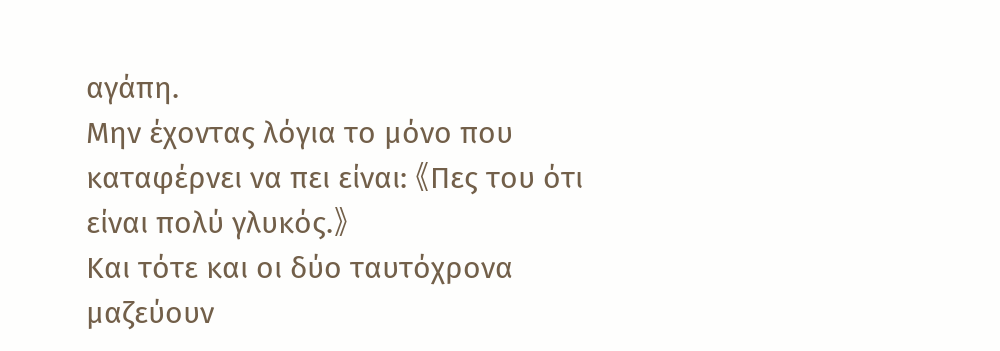αγάπη.
Μην έχοντας λόγια το μόνο που καταφέρνει να πει είναι: 《Πες του ότι είναι πολύ γλυκός.》
Και τότε και οι δύο ταυτόχρονα μαζεύουν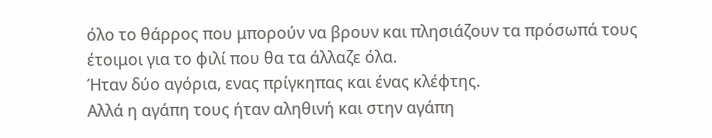όλο το θάρρος που μπορούν να βρουν και πλησιάζουν τα πρόσωπά τους έτοιμοι για το φιλί που θα τα άλλαζε όλα.
Ήταν δύο αγόρια, ενας πρίγκηπας και ένας κλέφτης.
Αλλά η αγάπη τους ήταν αληθινή και στην αγάπη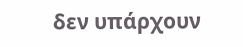δεν υπάρχουν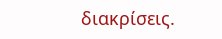διακρίσεις.